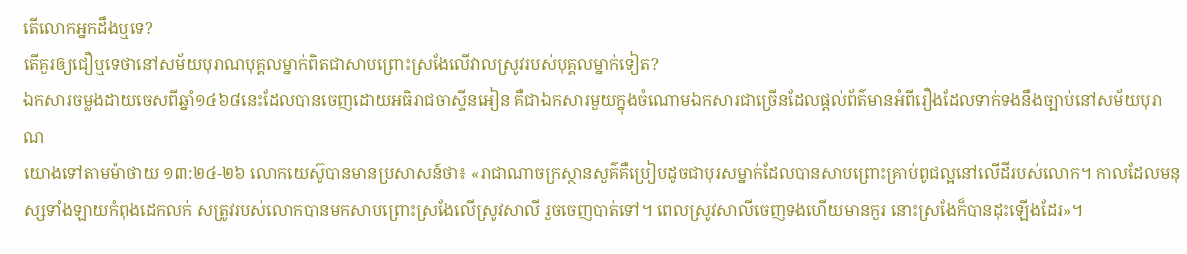តើលោកអ្នកដឹងឬទេ?
តើគួរឲ្យជឿឬទេថានៅសម័យបុរាណបុគ្គលម្នាក់ពិតជាសាបព្រោះស្រងែលើវាលស្រូវរបស់បុគ្គលម្នាក់ទៀត?
ឯកសារចម្លងដាយចេសពីឆ្នាំ១៤៦៨នេះដែលបានចេញដោយអធិរាជចាស្ទីនអៀន គឺជាឯកសារមួយក្នុងចំណោមឯកសារជាច្រើនដែលផ្ដល់ព័ត៌មានអំពីរឿងដែលទាក់ទងនឹងច្បាប់នៅសម័យបុរាណ
យោងទៅតាមម៉ាថាយ ១៣:២៤-២៦ លោកយេស៊ូបានមានប្រសាសន៍ថា៖ «រាជាណាចក្រស្ថានសួគ៌គឺប្រៀបដូចជាបុរសម្នាក់ដែលបានសាបព្រោះគ្រាប់ពូជល្អនៅលើដីរបស់លោក។ កាលដែលមនុស្សទាំងឡាយកំពុងដេកលក់ សត្រូវរបស់លោកបានមកសាបព្រោះស្រងែលើស្រូវសាលី រួចចេញបាត់ទៅ។ ពេលស្រូវសាលីចេញទងហើយមានកួរ នោះស្រងែក៏បានដុះឡើងដែរ»។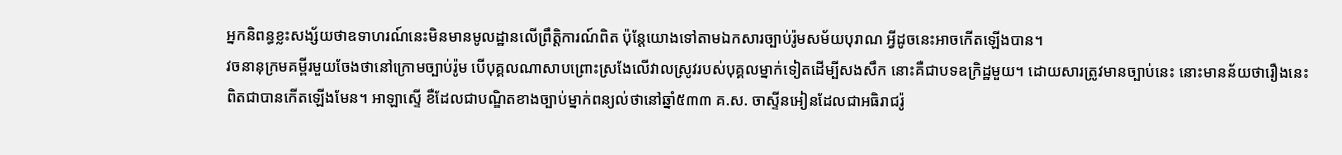អ្នកនិពន្ធខ្លះសង្ស័យថាឧទាហរណ៍នេះមិនមានមូលដ្ឋានលើព្រឹត្ដិការណ៍ពិត ប៉ុន្ដែយោងទៅតាមឯកសារច្បាប់រ៉ូមសម័យបុរាណ អ្វីដូចនេះអាចកើតឡើងបាន។
វចនានុក្រមគម្ពីរមួយចែងថានៅក្រោមច្បាប់រ៉ូម បើបុគ្គលណាសាបព្រោះស្រងែលើវាលស្រូវរបស់បុគ្គលម្នាក់ទៀតដើម្បីសងសឹក នោះគឺជាបទឧក្រិដ្ឋមួយ។ ដោយសារត្រូវមានច្បាប់នេះ នោះមានន័យថារឿងនេះពិតជាបានកើតឡើងមែន។ អាឡាស្ទើ ខឺដែលជាបណ្ឌិតខាងច្បាប់ម្នាក់ពន្យល់ថានៅឆ្នាំ៥៣៣ គ.ស. ចាស្ទីនអៀនដែលជាអធិរាជរ៉ូ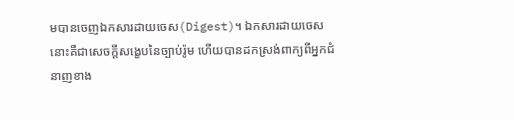មបានចេញឯកសារដាយចេស(Digest)។ ឯកសារដាយចេសនោះគឺជាសេចក្ដីសង្ខេបនៃច្បាប់រ៉ូម ហើយបានដកស្រង់ពាក្យពីអ្នកជំនាញខាង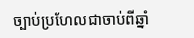ច្បាប់ប្រហែលជាចាប់ពីឆ្នាំ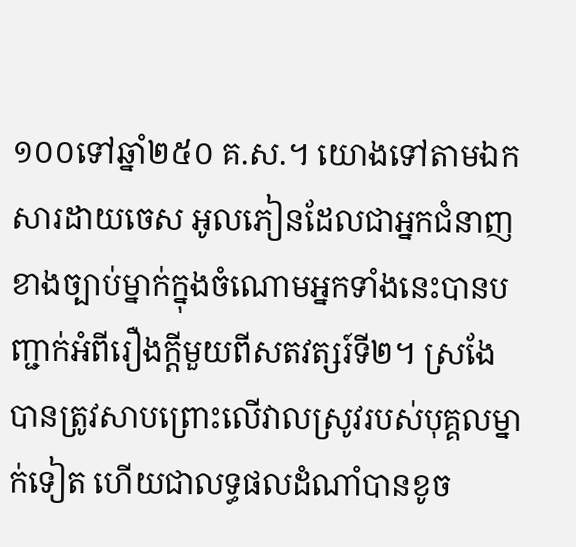១០០ទៅឆ្នាំ២៥០ គ.ស.។ យោងទៅតាមឯកសារដាយចេស អូលភៀនដែលជាអ្នកជំនាញខាងច្បាប់ម្នាក់ក្នុងចំណោមអ្នកទាំងនេះបានបញ្ជាក់អំពីរឿងក្ដីមួយពីសតវត្សរ៍ទី២។ ស្រងែបានត្រូវសាបព្រោះលើវាលស្រូវរបស់បុគ្គលម្នាក់ទៀត ហើយជាលទ្ធផលដំណាំបានខូច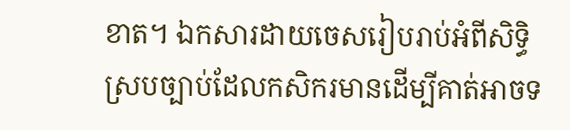ខាត។ ឯកសារដាយចេសរៀបរាប់អំពីសិទ្ធិស្របច្បាប់ដែលកសិករមានដើម្បីគាត់អាចទ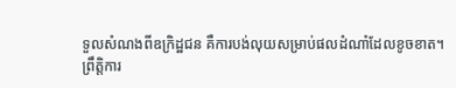ទួលសំណងពីឧក្រិដ្ឋជន គឺការបង់លុយសម្រាប់ផលដំណាំដែលខូចខាត។
ព្រឹត្ដិការ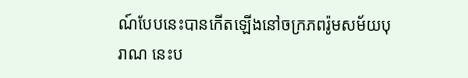ណ៍បែបនេះបានកើតឡើងនៅចក្រភពរ៉ូមសម័យបុរាណ នេះប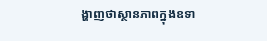ង្ហាញថាស្ថានភាពក្នុងឧទា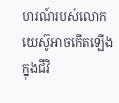ហរណ៍របស់លោកយេស៊ូអាចកើតឡើងក្នុងជីវិ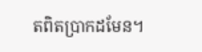តពិតប្រាកដមែន។